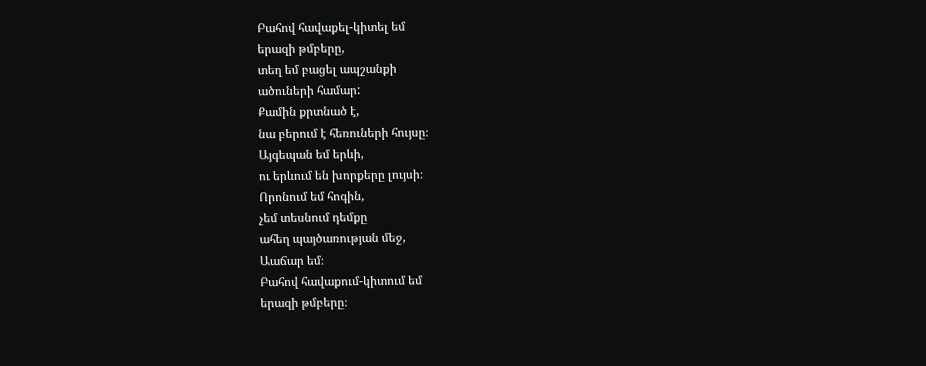Բահով հավաքել-կիտել եմ
երազի թմբերը,
տեղ եմ բացել ապշանքի
ածուների համար:
Քամին քրտնած է,
նա բերում է հեռուների հույսը։
Այգեպան եմ երևի,
ու երևում են խորքերը լույսի։
Որոնում եմ հոգին,
չեմ տեսնում դեմքը
ահեղ պայծառության մեջ,
Աաճար եմ։
Բահով հավաքում-կիտում եմ
երազի թմբերը։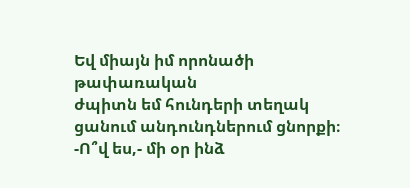Եվ միայն իմ որոնածի թափառական
ժպիտն եմ հունդերի տեղակ
ցանում անդունդներում ցնորքի։
-Ո՞վ ես,- մի օր ինձ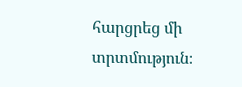հարցրեց մի տրտմություն։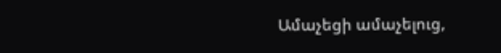Ամաչեցի ամաչելուց,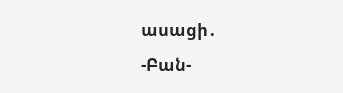ասացի․
-Բան-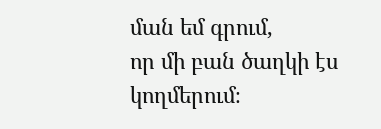ման եմ գրում,
որ մի բան ծաղկի էս կողմերում։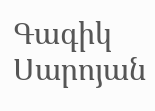Գագիկ Սարոյան